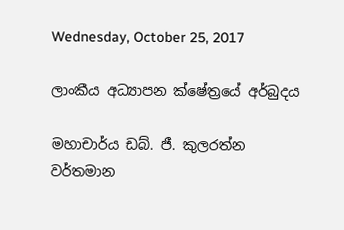Wednesday, October 25, 2017

ලාංකීය අධ්‍යාපන ක්ෂේත්‍රයේ අර්බුදය

මහාචාර්ය ඩබ්. ජී. කුලරත්න
වර්තමාන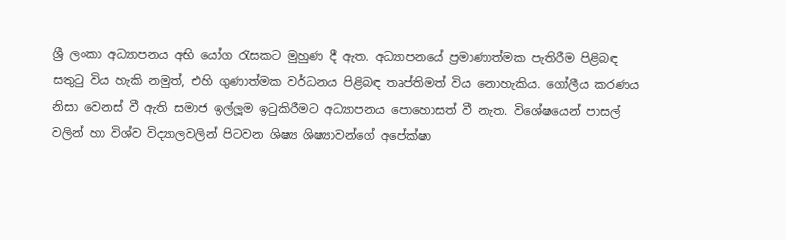ශ්‍රී ලංකා අධ්‍යාපනය අභි යෝග රැසකට මුහුණ දී ඇත. අධ්‍යාපනයේ ප්‍රමාණාත්මක පැතිරීම පිළිබඳ සතුටු විය හැකි නමුත්, එහි ගුණාත්මක වර්ධනය පිළිබඳ තෘප්තිමත් විය නොහැකිය. ගෝලීය කරණය නිසා වෙනස් වී ඇති සමාජ ඉල්ලූම ඉටුකිරීමට අධ්‍යාපනය පොහොසත් වී නැත. විශේෂයෙන් පාසල් වලින් හා විශ්ව විද්‍යාලවලින් පිටවන ශිෂ්‍ය ශිෂ්‍යාවන්ගේ අපේක්ෂා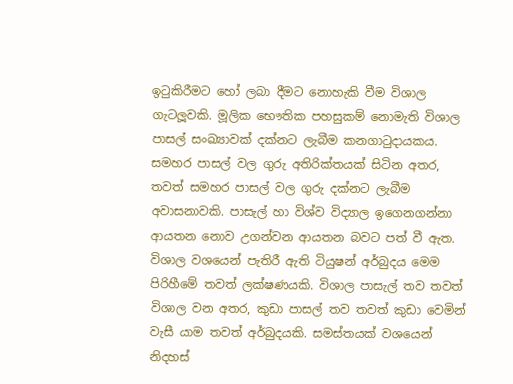ඉටුකිරීමට හෝ ලබා දීමට නොහැකි වීම විශාල ගැටලූවකි. මූලික භෞතික පහසුකම් නොමැති විශාල පාසල් සංඛ්‍යාවක් දක්නට ලැබීම කනගාටුදායකය. සමහර පාසල් වල ගුරු අතිරික්තයක් සිටින අතර, තවත් සමහර පාසල් වල ගුරු දක්නට ලැබීම අවාසනාවකි. පාසැල් හා විශ්ව විද්‍යාල ඉගෙනගන්නා ආයතන නොව උගන්වන ආයතන බවට පත් වී ඇත. විශාල වශයෙන් පැතිරී ඇති ටියුෂන් අර්බුදය මෙම පිරිහීමේ තවත් ලක්ෂණයකි. විශාල පාසැල් තව තවත් විශාල වන අතර, කුඩා පාසල් තව තවත් කුඩා වෙමින් වැසී යාම තවත් අර්බුදයකි. සමස්තයක් වශයෙන් නිදහස්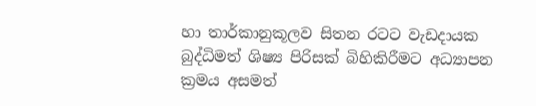හා තාර්කානුකූලව සිතන රටට වැඩදායක බුද්ධිමත් ශිෂ්‍ය පිරිසක් බිහිකිරීමට අධ්‍යාපන ක්‍රමය අසමත්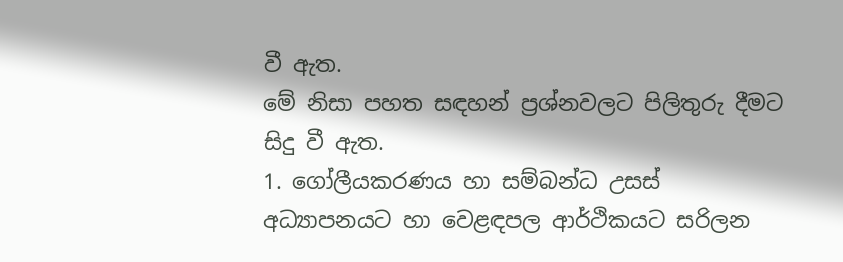වී ඇත.
මේ නිසා පහත සඳහන් ප්‍රශ්නවලට පිලිතුරු දීමට සිදු වී ඇත.
1. ගෝලීයකරණය හා සම්බන්ධ උසස් අධ්‍යාපනයට හා වෙළඳපල ආර්ථිකයට සරිලන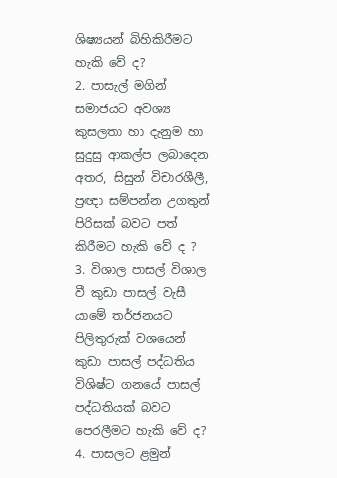ශිෂ්‍යයන් බිහිකිරීමට හැකි වේ ද?
2. පාසැල් මගින් සමාජයට අවශ්‍ය කුසලතා හා දැනුම හා සුදුසු ආකල්ප ලබාදෙන අතර, සිසුන් විචාරශීලී, ප්‍රඥා සම්පන්න උගතුන් පිරිසක් බවට පත් කිරීමට හැකි වේ ද ?
3. විශාල පාසල් විශාල වී කුඩා පාසල් වැසී යාමේ තර්ජනයට පිලිතුරුක් වශයෙන් කුඩා පාසල් පද්ධතිය විශිෂ්ට ගනයේ පාසල් පද්ධතියක් බවට පෙරලීමට හැකි වේ ද?
4. පාසලට ළමුන්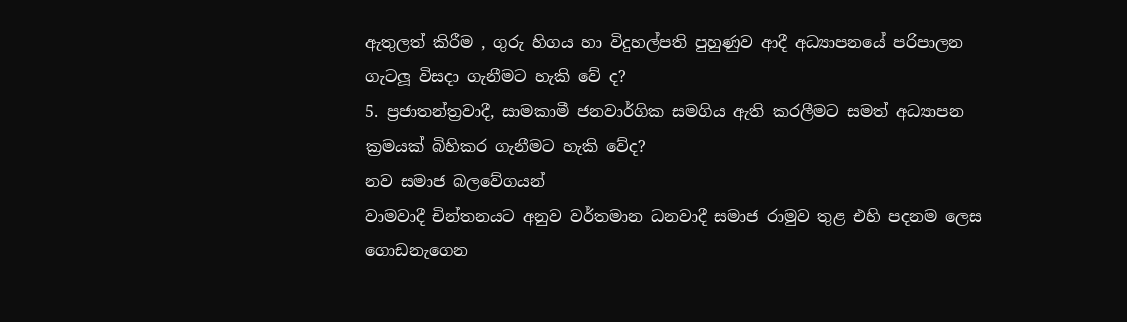ඇතුලත් කිරීම , ගුරු හිගය හා විදුහල්පති පුහුණුව ආදී අධ්‍යාපනයේ පරිපාලන ගැටලූ විසදා ගැනීමට හැකි වේ ද?
5. ප්‍රජාතන්ත්‍රවාදී, සාමකාමී ජනවාර්ගික සමගිය ඇති කරලීමට සමත් අධ්‍යාපන ක්‍රමයක් බිහිකර ගැනීමට හැකි වේද?
නව සමාජ බලවේගයන්
වාමවාදී චින්තනයට අනුව වර්තමාන ධනවාදී සමාජ රාමුව තුළ එහි පදනම ලෙස ගොඩනැගෙන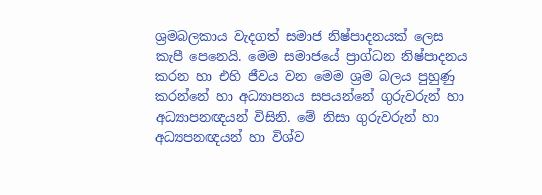ශ්‍රමබලකාය වැදගත් සමාජ නිෂ්පාදනයක් ලෙස කැපී පෙනෙයි. මෙම සමාජයේ ප්‍රාග්ධන නිෂ්පාදනය කරන හා එහි ජීවය වන මෙම ශ්‍රම බලය පුහුණු කරන්නේ හා අධ්‍යාපනය සපයන්නේ ගුරුවරුන් හා අධ්‍යාපනඥයන් විසිනි. මේ නිසා ගුරුවරුන් හා අධ්‍යපනඥයන් හා විශ්ව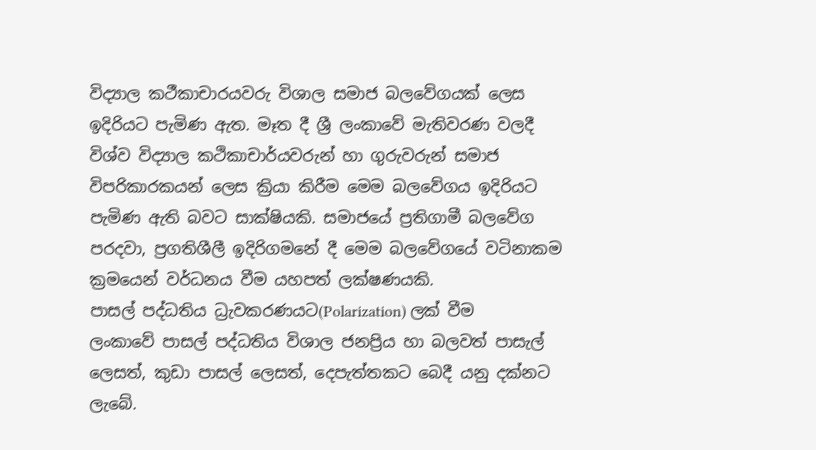විද්‍යාල කථීකාචාරයවරු විශාල සමාජ බලවේගයක් ලෙස ඉදිරියට පැමිණ ඇත. මෑත දී ශ්‍රී ලංකාවේ මැතිවරණ වලදී විශ්ව විද්‍යාල කථිකාචාර්යවරුන් හා ගුරුවරුන් සමාජ විපරිකාරකයන් ලෙස ක්‍රියා කිරීම මෙම බලවේගය ඉදිරියට පැමිණ ඇති බවට සාක්ෂියකි. සමාජයේ ප්‍රතිගාමී බලවේග පරදවා, ප්‍රගතිශීලී ඉදිරිගමනේ දී මෙම බලවේගයේ වටිනාකම ක්‍රමයෙන් වර්ධනය වීම යහපත් ලක්ෂණයකි.
පාසල් පද්ධතිය ධ්‍රැවකරණයට(Polarization) ලක් වීම
ලංකාවේ පාසල් පද්ධතිය විශාල ජනප්‍රිය හා බලවත් පාසැල් ලෙසත්, කුඩා පාසල් ලෙසත්, දෙපැත්තකට බෙදී යනු දක්නට ලැබේ.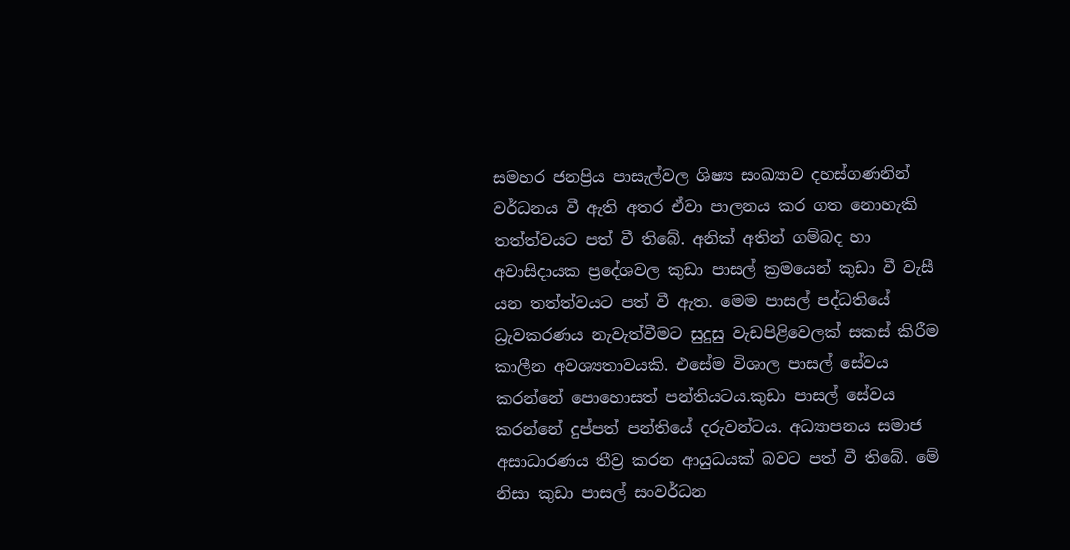සමහර ජනප්‍රිය පාසැල්වල ශිෂ්‍ය සංඛ්‍යාව දහස්ගණනින් වර්ධනය වී ඇති අතර ඒවා පාලනය කර ගත නොහැකි තත්ත්වයට පත් වී තිබේ. අනික් අතින් ගම්බද හා අවාසිදායක ප්‍රදේශවල කුඩා පාසල් ක්‍රමයෙන් කුඩා වී වැසී යන තත්ත්වයට පත් වී ඇත. මෙම පාසල් පද්ධතියේ ධ්‍රැවකරණය නැවැත්වීමට සුදුසු වැඩපිළිවෙලක් සකස් කිරීම කාලීන අවශ්‍යතාවයකි. එසේම විශාල පාසල් සේවය කරන්නේ පොහොසත් පන්තියටය.කුඩා පාසල් සේවය කරන්නේ දුප්පත් පන්තියේ දරුවන්ටය. අධ්‍යාපනය සමාජ අසාධාරණය තීව්‍ර කරන ආයුධයක් බවට පත් වී තිබේ. මේ නිසා කුඩා පාසල් සංවර්ධන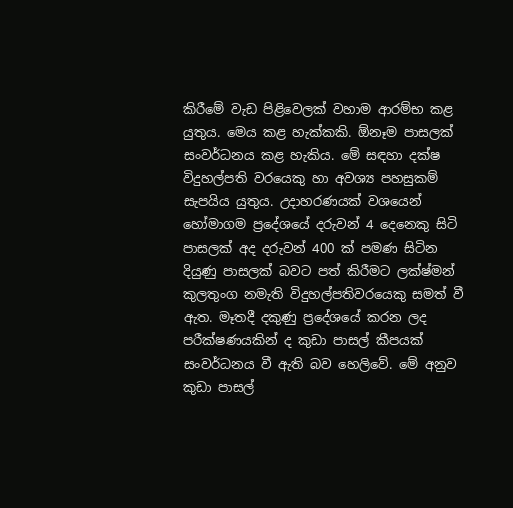කිරීමේ වැඩ පිළිවෙලක් වහාම ආරම්භ කළ යුතුය. මෙය කළ හැක්කකි. ඕනෑම පාසලක් සංවර්ධනය කළ හැකිය. මේ සඳහා දක්ෂ විදුහල්පති වරයෙකු හා අවශ්‍ය පහසුකම් සැපයිය යුතුය. උදාහරණයක් වශයෙන් හෝමාගම ප්‍රදේශයේ දරුවන් 4 දෙනෙකු සිටි පාසලක් අද දරුවන් 400 ක් පමණ සිටින දියුණු පාසලක් බවට පත් කිරීමට ලක්ෂ්මන් කුලතුංග නමැති විදුහල්පතිවරයෙකු සමත් වී ඇත. මෑතදී දකුණු ප්‍රදේශයේ කරන ලද පරීක්ෂණයකින් ද කුඩා පාසල් කීපයක් සංවර්ධනය වී ඇති බව හෙලිවේ. මේ අනුව කුඩා පාසල්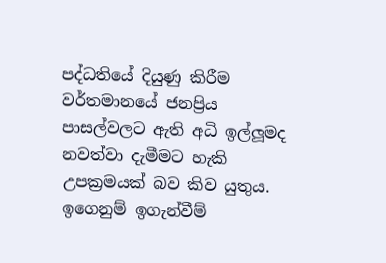පද්ධතියේ දියුණු කිරීම වර්තමානයේ ජනප්‍රිය පාසල්වලට ඇති අධි ඉල්ලූමද නවත්වා දැමීමට හැකි උපක්‍රමයක් බව කිව යුතුය.
ඉගෙනුම් ඉගැන්වීම්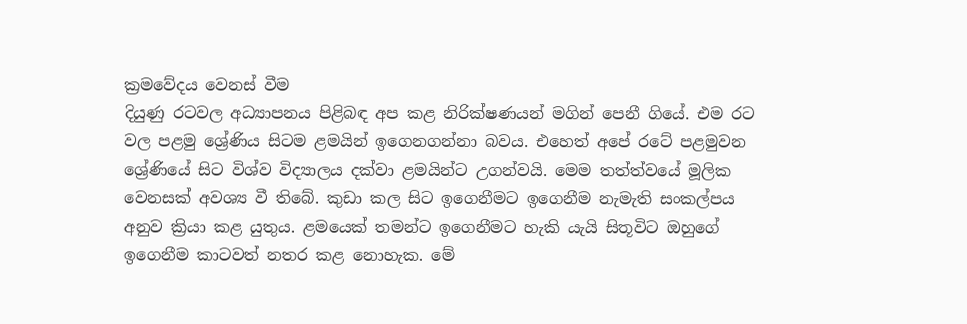ක්‍රමවේදය වෙනස් වීම
දියුණු රටවල අධ්‍යාපනය පිළිබඳ අප කළ නිරික්ෂණයන් මගින් පෙනී ගියේ. එම රට වල පළමු ශ්‍රේණිය සිටම ළමයින් ඉගෙනගන්නා බවය. එහෙත් අපේ රටේ පළමුවන ශ්‍රේණියේ සිට විශ්ව විද්‍යාලය දක්වා ළමයින්ට උගන්වයි. මෙම තත්ත්වයේ මූලික වෙනසක් අවශ්‍ය වී තිබේ. කුඩා කල සිට ඉගෙනීමට ඉගෙනීම නැමැති සංකල්පය අනුව ක්‍රියා කළ යුතුය. ළමයෙක් තමන්ට ඉගෙනීමට හැකි යැයි සිතූවිට ඔහුගේ ඉගෙනීම කාටවත් නතර කළ නොහැක. මේ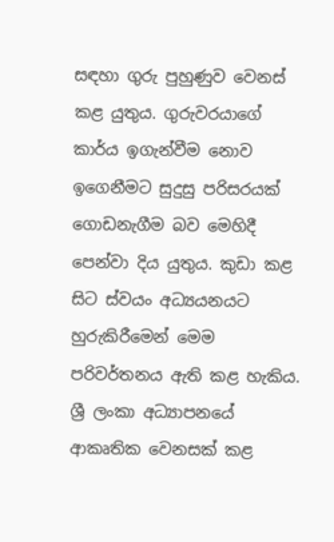සඳහා ගුරු පුහුණුව වෙනස් කළ යුතුය. ගුරුවරයාගේ කාර්ය ඉගැන්වීම නොව ඉගෙනීමට සුදුසු පරිසරයක් ගොඩනැගීම බව මෙහිදී පෙන්වා දිය යුතුය. කුඩා කළ සිට ස්වයං අධ්‍යයනයට හුරුකිරීමෙන් මෙම පරිවර්තනය ඇති කළ හැකිය.
ශ්‍රී ලංකා අධ්‍යාපනයේ ආකෘතික වෙනසක් කළ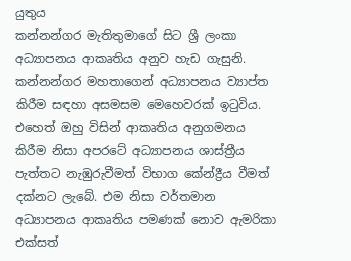යුතුය
කන්නන්ගර මැතිතුමාගේ සිට ශ්‍රී ලංකා අධ්‍යාපනය ආකෘතිය අනුව හැඩ ගැසුනි. කන්නන්ගර මහතාගෙන් අධ්‍යාපනය ව්‍යාප්ත කිරීම සඳහා අසමසම මෙහෙවරක් ඉටුවිය. එහෙත් ඔහු විසින් ආකෘතිය අනුගමනය කිරීම නිසා අපරටේ අධ්‍යාපනය ශාස්ත්‍රීය පැත්තට නැඹුරුවීමත් විභාග කේන්ද්‍රීය වීමත් දක්නට ලැබේ. එම නිසා වර්තමාන අධ්‍යාපනය ආකෘතිය පමණක් නොව ඇමරිකා එක්සත්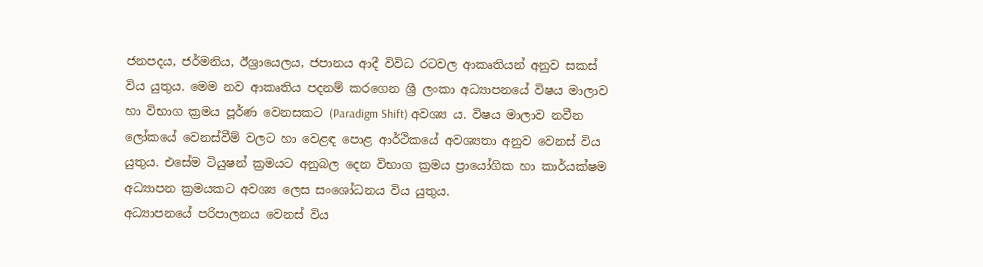ජනපදය, ජර්මනිය, ඊශ්‍රායෙලය, ජපානය ආදී විවිධ රටවල ආකෘතියන් අනුව සකස් විය යුතුය. මෙම නව ආකෘතිය පදනම් කරගෙන ශ්‍රී ලංකා අධ්‍යාපනයේ විෂය මාලාව හා විභාග ක්‍රමය පූර්ණ වෙනසකට (Paradigm Shift) අවශ්‍ය ය. විෂය මාලාව නවීන ලෝකයේ වෙනස්වීම් වලට හා වෙළඳ පොළ ආර්ථිකයේ අවශ්‍යතා අනුව වෙනස් විය යුතුය. එසේම ටියුෂන් ක්‍රමයට අනුබල දෙන විභාග ක්‍රමය ප්‍රායෝගික හා කාර්යක්ෂම අධ්‍යාපන ක්‍රමයකට අවශ්‍ය ලෙස සංශෝධනය විය යුතුය.
අධ්‍යාපනයේ පරිපාලනය වෙනස් විය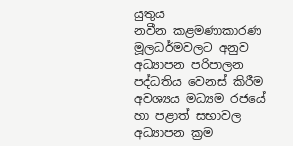යුතුය
නවීන කළමණාකාරණ මූලධර්මවලට අනුව අධ්‍යාපන පරිපාලන පද්ධතිය වෙනස් කිරීම අවශ්‍යය මධ්‍යම රජයේ හා පළාත් සභාවල අධ්‍යාපන ක්‍රම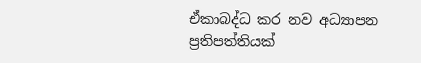ඒකාබද්ධ කර නව අධ්‍යාපන ප්‍රතිපත්තියක්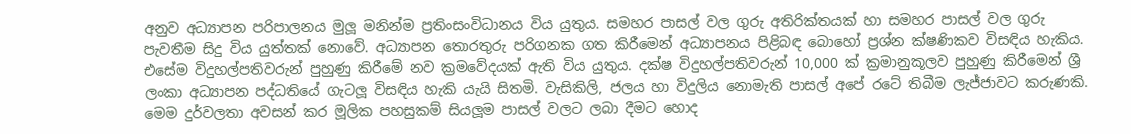අනුව අධ්‍යාපන පරිපාලනය මුලූ මනින්ම ප්‍රතිංසංවිධානය විය යුතුය. සමහර පාසල් වල ගුරු අතිරික්තයක් හා සමහර පාසල් වල ගුරු පැවතීම සිදු විය යුත්තක් නොවේ. අධ්‍යාපන තොරතුරු පරිගනක ගත කිරීමෙන් අධ්‍යාපනය පිළිබඳ බොහෝ ප්‍රශ්න ක්ෂණිකව විසඳිය හැකිය. එසේම විදුහල්පතිවරුන් පුහුණු කිරීමේ නව ක්‍රමවේදයක් ඇති විය යුතුය. දක්ෂ විදුහල්පතිවරුන් 10,000 ක් ක්‍රමානුකූලව පුහුණු කිරීමෙන් ශ්‍රී ලංකා අධ්‍යාපන පද්ධතියේ ගැටලූ විසඳිය හැකි යැයි සිතමි. වැසිකිලි, ජලය හා විදුලිය නොමැති පාසල් අපේ රටේ තිබීම ලැජ්ජාවට කරුණකි. මෙම දුර්වලතා අවසන් කර මූලික පහසුකම් සියලූම පාසල් වලට ලබා දීමට හොද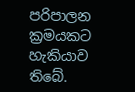පරිපාලන ක්‍රමයකට හැකියාව තිබේ.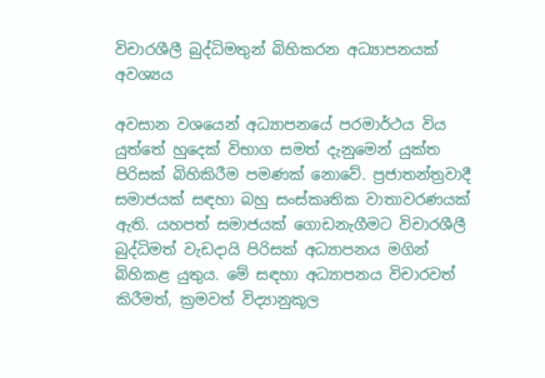විචාරශීලී බුද්ධිමතුන් බිහිකරන අධ්‍යාපනයක් අවශ්‍යය

අවසාන වශයෙන් අධ්‍යාපනයේ පරමාර්ථය විය යුත්තේ හුදෙක් විභාග සමත් දැනුමෙන් යුක්ත පිරිසක් බිහිකිරීම පමණක් නොවේ. ප්‍රජාතන්ත්‍රවාදී සමාජයක් සඳහා බහු සංස්කෘතික වාතාවරණයක් ඇති. යහපත් සමාජයක් ගොඩනැගීමට විචාරශීලී බුද්ධිමත් වැඩදායි පිරිසක් අධ්‍යාපනය මගින් බිහිකළ යුතුය. මේ සඳහා අධ්‍යාපනය විචාරවත් කිරීමත්, ක්‍රමවත් විද්‍යානුකූල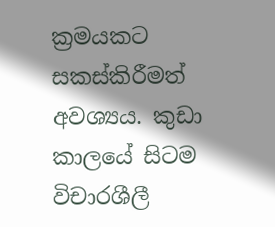ක්‍රමයකට සකස්කිරීමත් අවශ්‍යය. කුඩා කාලයේ සිටම විචාරශීලී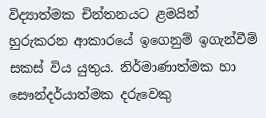විද්‍යාත්මක චින්තනයට ළමයින් හුරුකරන ආකාරයේ ඉගෙනුම් ඉගැන්වීම් සකස් විය යුතුය. නිර්මාණාත්මක හා සෞන්දර්යාත්මක දරුවෙකු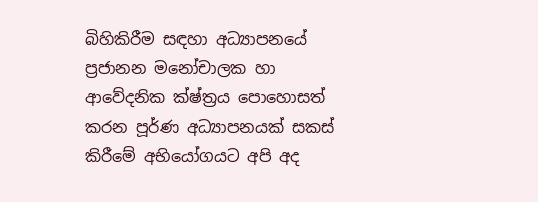බිහිකිරීම සඳහා අධ්‍යාපනයේ ප්‍රජානන මනෝචාලක හා ආවේදනික ක්ෂ්ත්‍රය පොහොසත් කරන පූර්ණ අධ්‍යාපනයක් සකස් කිරීමේ අභියෝගයට අපි අද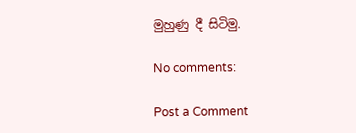මුහුණු දී සිටිමු.

No comments:

Post a Comment